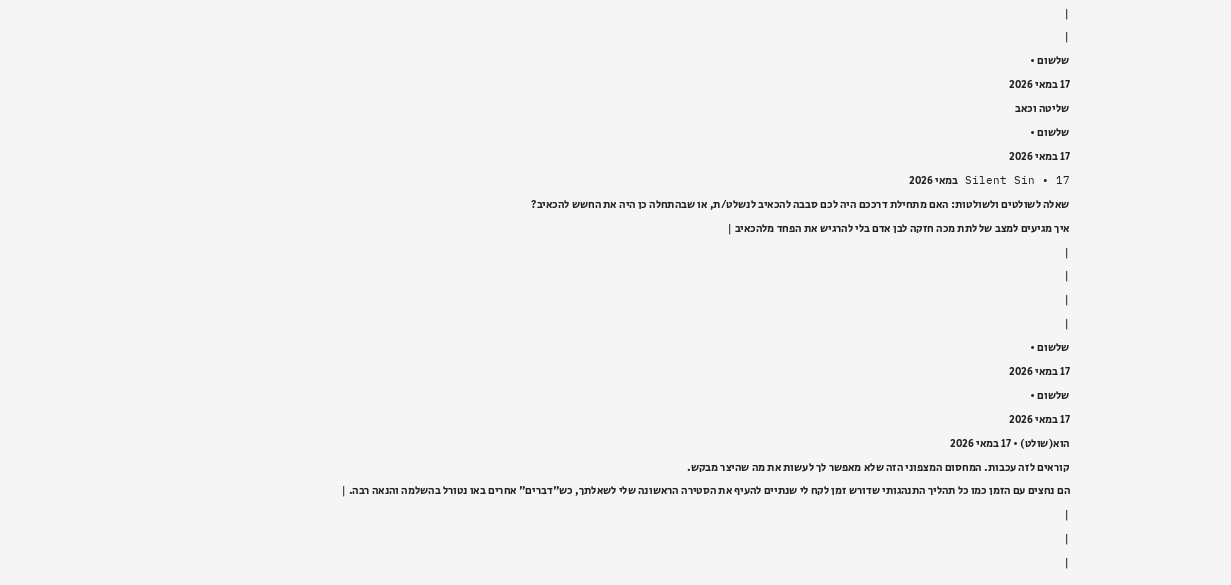|
|
שלשום •
17 במאי 2026
שליטה וכאב
שלשום •
17 במאי 2026
Silent Sin • 17 במאי 2026
שאלה לשולטים ולשולטות: האם מתחילת דרככם היה לכם סבבה להכאיב לנשלט/ת, או שבהתחלה כן היה את החשש להכאיב?
איך מגיעים למצב של לתת מכה חזקה לבן אדם בלי להרגיש את הפחד מלהכאיב |
|
|
|
|
שלשום •
17 במאי 2026
שלשום •
17 במאי 2026
הוא(שולט) • 17 במאי 2026
קוראים לזה עכבות. המחסום המצפוני הזה שלא מאפשר לך לעשות את מה שהיצר מבקש.
הם נחצים עם הזמן כמו כל תהליך התנהגותי שדורש זמן לקח לי שנתיים להעיף את הסטירה הראשונה שלי לשאלתך, כש"דברים" אחרים באו נטורל בהשלמה והנאה רבה. |
|
|
|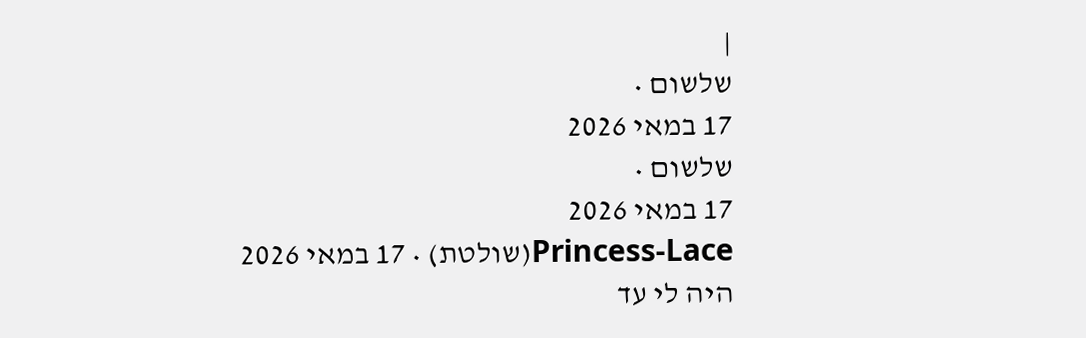|
שלשום •
17 במאי 2026
שלשום •
17 במאי 2026
Princess-Lace(שולטת) • 17 במאי 2026
היה לי עד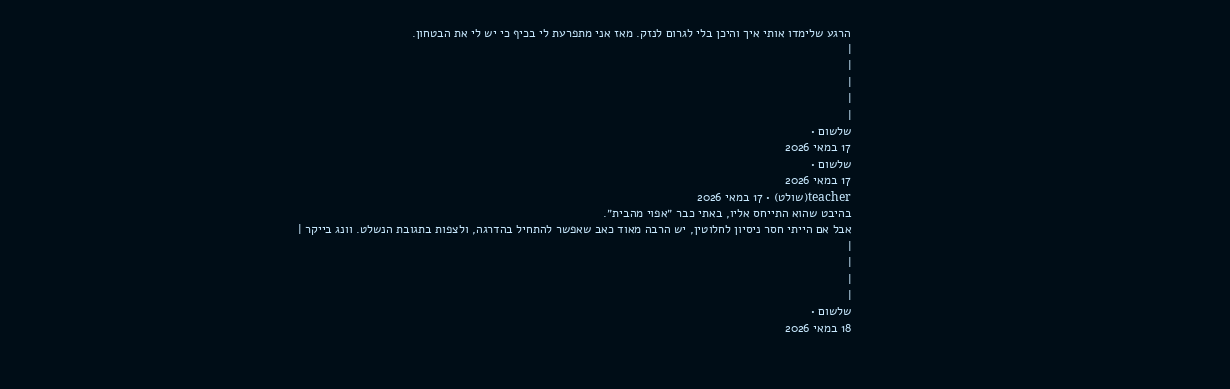הרגע שלימדו אותי איך והיכן בלי לגרום לנזק. מאז אני מתפרעת לי בכיף כי יש לי את הבטחון.
|
|
|
|
|
שלשום •
17 במאי 2026
שלשום •
17 במאי 2026
teacher(שולט) • 17 במאי 2026
בהיבט שהוא התייחס אליו, באתי כבר ״אפוי מהבית״.
אבל אם הייתי חסר ניסיון לחלוטין, יש הרבה מאוד כאב שאפשר להתחיל בהדרגה, ולצפות בתגובת הנשלט. וונג בייקר |
|
|
|
|
שלשום •
18 במאי 2026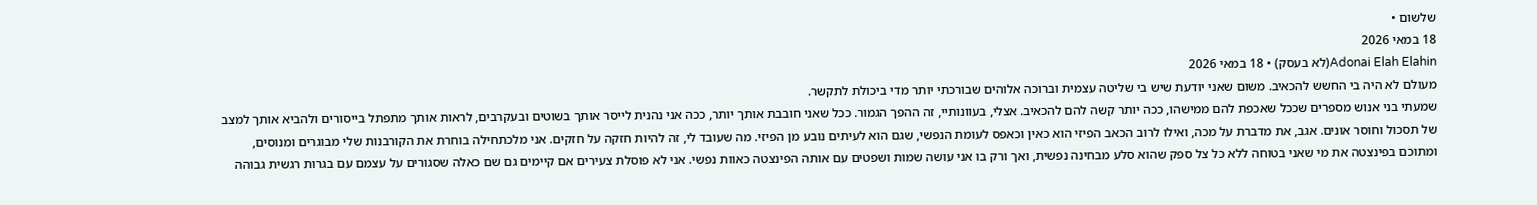שלשום •
18 במאי 2026
Adonai Elah Elahin(לא בעסק) • 18 במאי 2026
מעולם לא היה בי החשש להכאיב. משום שאני יודעת שיש בי שליטה עצמית וברוכה אלוהים שבורכתי יותר מדי ביכולת לתקשר.
שמעתי בני אנוש מספרים שככל שאכפת להם ממישהו, ככה יותר קשה להם להכאיב. אצלי, בעוונותיי, זה ההפך הגמור. ככל שאני חובבת אותך יותר, ככה אני נהנית לייסר אותך בשוטים ובעקרבים, לראות אותך מתפתל בייסורים ולהביא אותך למצב של תסכול וחוסר אונים. אגב, את מדברת על מכה, ואילו לרוב הכאב הפיזי הוא כאין וכאפס לעומת הנפשי, שגם הוא לעיתים נובע מן הפיזי. מה שעובד לי, זה להיות חזקה על חזקים. אני מלכתחילה בוחרת את הקורבנות שלי מבוגרים ומנוסים, ומתוכם בפינצטה את מי שאני בטוחה ללא כל צל ספק שהוא סלע מבחינה נפשית, ואך ורק בו אני עושה שמות ושפטים עם אותה הפינצטה כאוות נפשי. אני לא פוסלת צעירים אם קיימים גם שם כאלה שסגורים על עצמם עם בגרות רגשית גבוהה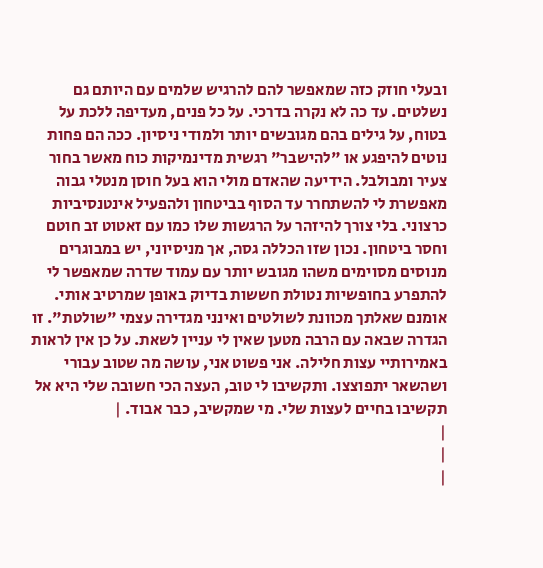ובעלי חוזק כזה שמאפשר להם להרגיש שלמים עם היותם גם נשלטים. עד כה לא נקרה בדרכי. על כל פנים, מעדיפה ללכת על בטוח, על גילים בהם מגובשים יותר ולמודי ניסיון. ככה הם פחות נוטים להיפגע או "להישבר" רגשית מדינמיקות כוח מאשר בחור צעיר ומבולבל. הידיעה שהאדם מולי הוא בעל חוסן מנטלי גבוה מאפשרת לי להשתחרר עד הסוף בביטחון ולהפעיל אינטנסיביות כרצוני. בלי צורך להיזהר על הרגשות שלו כמו עם זאטוט זב חוטם וחסר ביטחון. נכון שזו הכללה גסה, אך מניסיוני, יש במבוגרים מנוסים מסוימים משהו מגובש יותר עם עמוד שדרה שמאפשר לי להתפרע בחופשיות נטולת חששות בדיוק באופן שמרטיב אותי. אומנם שאלתך מכוונת לשולטים ואינני מגדירה עצמי "שולטת". זו הגדרה שבאה עם הרבה מטען שאין לי עניין לשאת. על כן אין לראות באמירותיי עצות חלילה. אני פשוט אני, עושה מה שטוב עבורי ושהשאר יתפוצצו. ותקשיבו לי טוב, העצה הכי חשובה שלי היא אל תקשיבו בחיים לעצות שלי. מי שמקשיב, כבר אבוד. |
|
|
|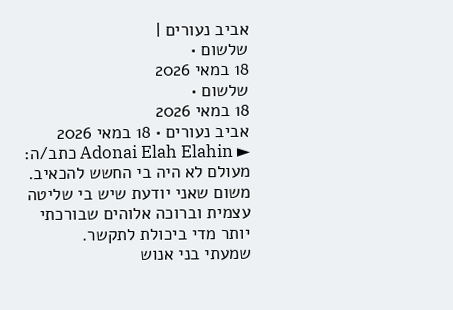אביב נעורים |
שלשום •
18 במאי 2026
שלשום •
18 במאי 2026
אביב נעורים • 18 במאי 2026
► Adonai Elah Elahin כתב/ה: מעולם לא היה בי החשש להכאיב. משום שאני יודעת שיש בי שליטה עצמית וברוכה אלוהים שבורכתי יותר מדי ביכולת לתקשר.
שמעתי בני אנוש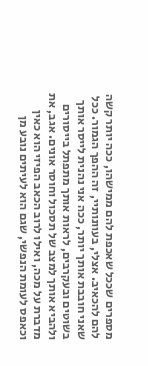מספרים שככל שאכפת להם ממישהו, ככה יותר קשה להם להכאיב. אצלי, בעוונותיי, זה ההפך הגמור. ככל שאני חובבת אותך יותר, ככה אני נהנית לייסר אותך בשוטים ובעקרבים, לראות אותך מתפתל בייסורים ולהביא אותך למצב של תסכול וחוסר אונים. אגב, את מדברת על מכה, ואילו לרוב הכאב הפיזי הוא כאין וכאפס לעומת הנפשי, שגם הוא לעיתים נובע מן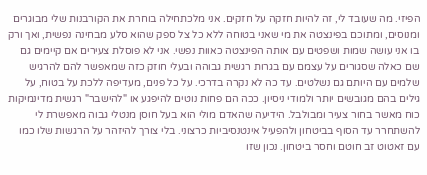הפיזי. מה שעובד לי, זה להיות חזקה על חזקים. אני מלכתחילה בוחרת את הקורבנות שלי מבוגרים ומנוסים, ומתוכם בפינצטה את מי שאני בטוחה ללא כל צל ספק שהוא סלע מבחינה נפשית, ואך ורק בו אני עושה שמות ושפטים עם אותה הפינצטה כאוות נפשי. אני לא פוסלת צעירים אם קיימים גם שם כאלה שסגורים על עצמם עם בגרות רגשית גבוהה ובעלי חוזק כזה שמאפשר להם להרגיש שלמים עם היותם גם נשלטים. עד כה לא נקרה בדרכי. על כל פנים, מעדיפה ללכת על בטוח, על גילים בהם מגובשים יותר ולמודי ניסיון. ככה הם פחות נוטים להיפגע או "להישבר" רגשית מדינמיקות כוח מאשר בחור צעיר ומבולבל. הידיעה שהאדם מולי הוא בעל חוסן מנטלי גבוה מאפשרת לי להשתחרר עד הסוף בביטחון ולהפעיל אינטנסיביות כרצוני. בלי צורך להיזהר על הרגשות שלו כמו עם זאטוט זב חוטם וחסר ביטחון. נכון שזו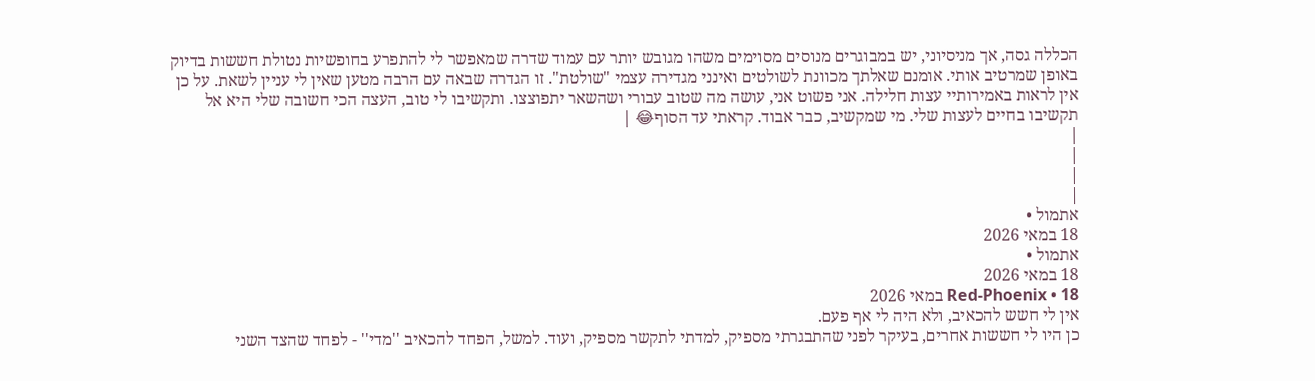הכללה גסה, אך מניסיוני, יש במבוגרים מנוסים מסוימים משהו מגובש יותר עם עמוד שדרה שמאפשר לי להתפרע בחופשיות נטולת חששות בדיוק באופן שמרטיב אותי. אומנם שאלתך מכוונת לשולטים ואינני מגדירה עצמי "שולטת". זו הגדרה שבאה עם הרבה מטען שאין לי עניין לשאת. על כן אין לראות באמירותיי עצות חלילה. אני פשוט אני, עושה מה שטוב עבורי ושהשאר יתפוצצו. ותקשיבו לי טוב, העצה הכי חשובה שלי היא אל תקשיבו בחיים לעצות שלי. מי שמקשיב, כבר אבוד. קראתי עד הסוף😂 |
|
|
|
|
אתמול •
18 במאי 2026
אתמול •
18 במאי 2026
Red-Phoenix • 18 במאי 2026
אין לי חשש להכאיב, ולא היה לי אף פעם.
כן היו לי חששות אחרים, בעיקר לפני שהתבגרתי מספיק, למדתי לתקשר מספיק, ועוד. למשל, הפחד להכאיב ''מדי'' - לפחד שהצד השני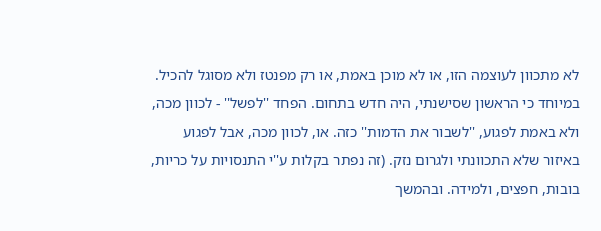לא מתכוון לעוצמה הזו, או לא מוכן באמת, או רק מפנטז ולא מסוגל להכיל. במיוחד כי הראשון שסישנתי, היה חדש בתחום. הפחד ''לפשל'' - לכוון מכה, ולא באמת לפגוע, ''לשבור את הדמות'' כזה. או, לכוון מכה, אבל לפגוע באיזור שלא התכוונתי ולגרום נזק. (זה נפתר בקלות ע''י התנסויות על כריות, בובות, חפצים, ולמידה. ובהמשך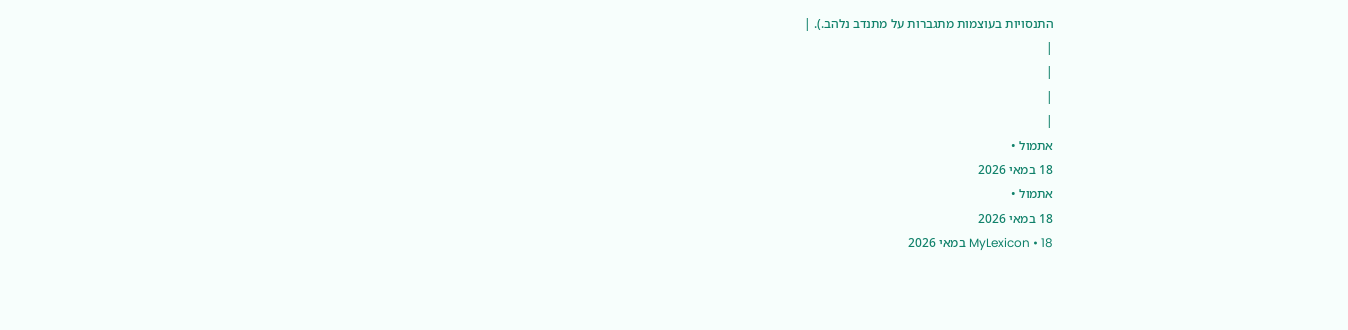התנסויות בעוצמות מתגברות על מתנדב נלהב.). |
|
|
|
|
אתמול •
18 במאי 2026
אתמול •
18 במאי 2026
MyLexicon • 18 במאי 2026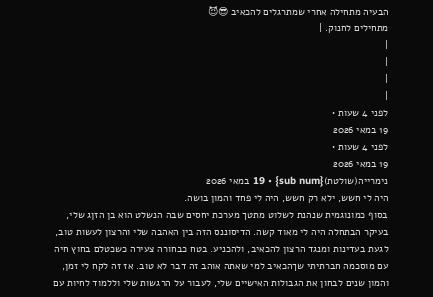הבעיה מתחילה אחרי שמתרגלים להכאיב 😎😈
מתחילים לחנוק. |
|
|
|
|
לפני 4 שעות •
19 במאי 2026
לפני 4 שעות •
19 במאי 2026
נימרייה(שולטת){sub num} • 19 במאי 2026
היה לי חשש, ילא רק חשש, היה לי פחד והמון בושה.
בסוף כמונוגמית שנהנת לשלוט מתטך מערכת יחסים שבה הנשלט הוא בן הזןג שלי, בעיקר הבתחלה היה לי מאוד קשה. הדיסוננס הזה בין האהבה שלי והרצון לעשות טוב, לגעת בעדינות ומנגד הרצון להכאיב, ולהכניע. בטח כבחורה צעירה כשכטלם בחוץ חיה עם מוסכמה חברתיתי שךהכאיב למי שאתה אוהב זה דבר לא טוב. אז זה לקח לי זמן, והמון שנים לבחון את הגבולות האישיים שלי, לעבור על הרגשות שלי וללמוד לחיות עם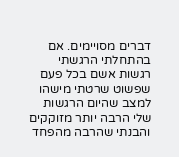דברים מסויימים. אם בהתחלתי הרגשתי רגשות אשם בכל פעם שפשוט שרטתי מישהו למצב שהיום הרגשות שלי הרבה יותר מזוקקים והבנתי שהרבה מהפחד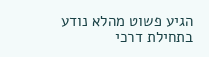הגיע פשוט מהלא נודע בתחילת דרכי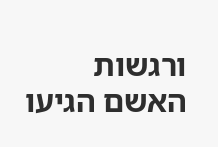ורגשות האשם הגיעו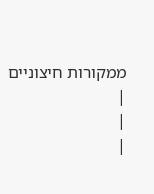ממקורות חיצוניים |
|
|